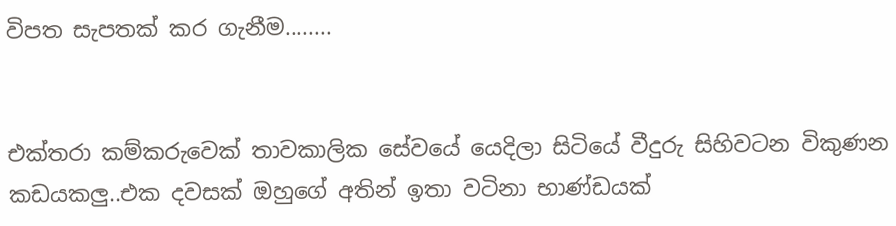විපත සැපතක් කර ගැනීම........


එක්තරා කම්කරුවෙක් තාවකාලික සේවයේ යෙදිලා සිටියේ වීදුරු සිහිවටන විකුණන කඩයකලු..එක දවසක් ඔහුගේ අතින් ඉතා වටිනා භාණ්ඩයක්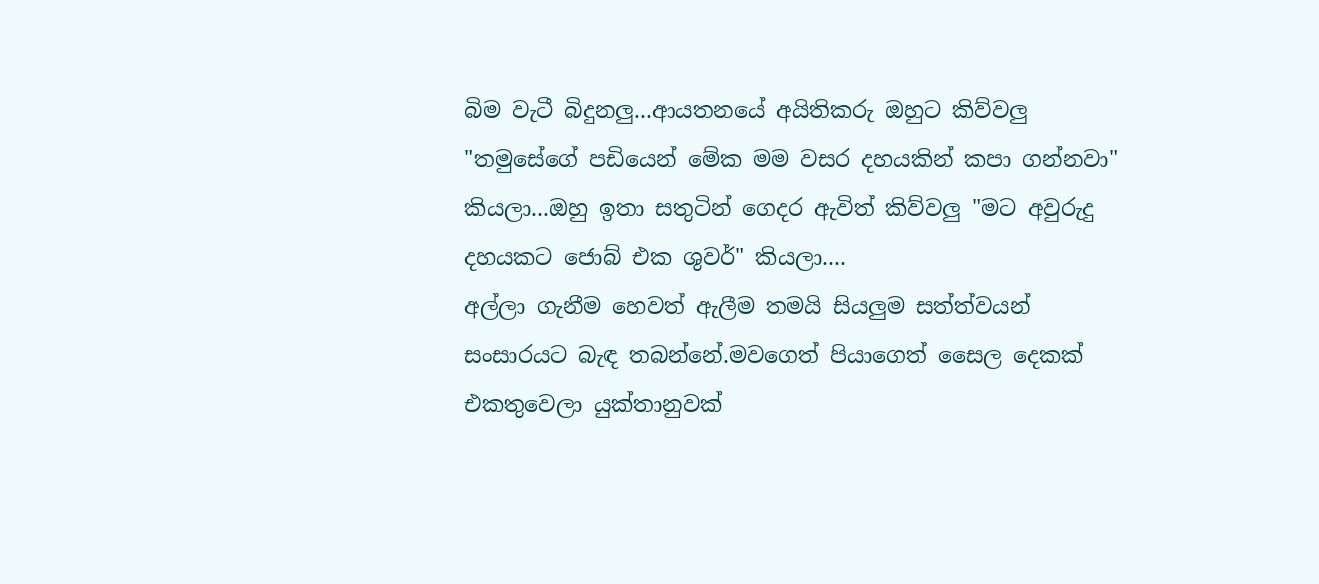බිම වැටී බිදුනලු...ආයතනයේ අයිතිකරු ඔහුට කිව්වලු "තමුසේගේ පඩියෙන් මේක මම වසර දහයකින් කපා ගන්නවා" කියලා...ඔහු ඉතා සතුටින් ගෙදර ඇවිත් කිව්වලු "මට අවුරුදු දහයකට ජොබ් එක ශුවර්" කියලා....
අල්ලා ගැනීම හෙවත් ඇලීම තමයි සියලුම සත්ත්වයන් සංසාරයට බැඳ තබන්නේ.මවගෙත් පියාගෙත් සෛල දෙකක් එකතුවෙලා යුක්තානුවක්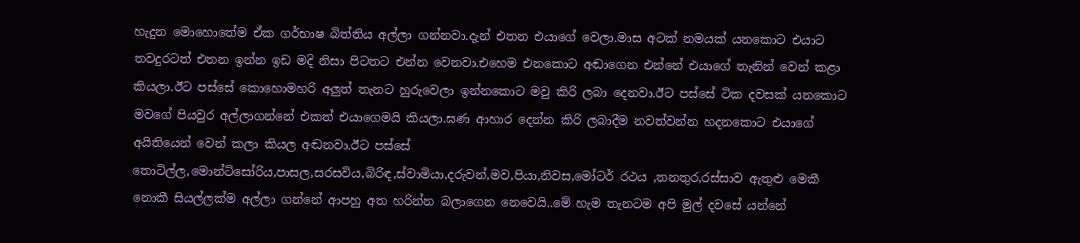හැදුන මොහොතේම ඒක ගර්භාෂ බිත්තිය අල්ලා ගන්නවා.දැන් එතන එයාගේ වෙලා.මාස අටක් නමයක් යනකොට එයාට තවදුරටත් එතන ඉන්න ඉඩ මදි නිසා පිටතට එන්න වෙනවා.එහෙම එනකොට අඬාගෙන එන්නේ එයාගේ තැනින් වෙන් කළා කියලා.ඊට පස්සේ කොහොමහරි අලුත් තැනට හුරුවෙලා ඉන්නකොට මවු කිරි ලබා දෙනවා.ඊට පස්සේ ටික දවසක් යනකොට මවගේ පියවුර අල්ලාගන්නේ එකත් එයාගෙමයි කියලා.ඝණ ආහාර දෙන්න කිරි ලබාදීම නවත්වන්න හදනකොට එයාගේ අයිතියෙන් වෙන් කලා කියල අඬනවා.ඊට පස්සේ තොටිල්ල,මොන්ටිසෝරිය,පාසල,සරසවිය,බිරිඳ,ස්වාමියා,දරුවන්,මව,පියා,නිවස,මෝටර් රථය ,තනතුර,රස්සාව ඇතුළු මෙකී නොකී සියල්ලක්ම අල්ලා ගන්නේ ආපහු අත හරින්න බලාගෙන නෙවෙයි..මේ හැම තැනටම අපි මුල් දවසේ යන්නේ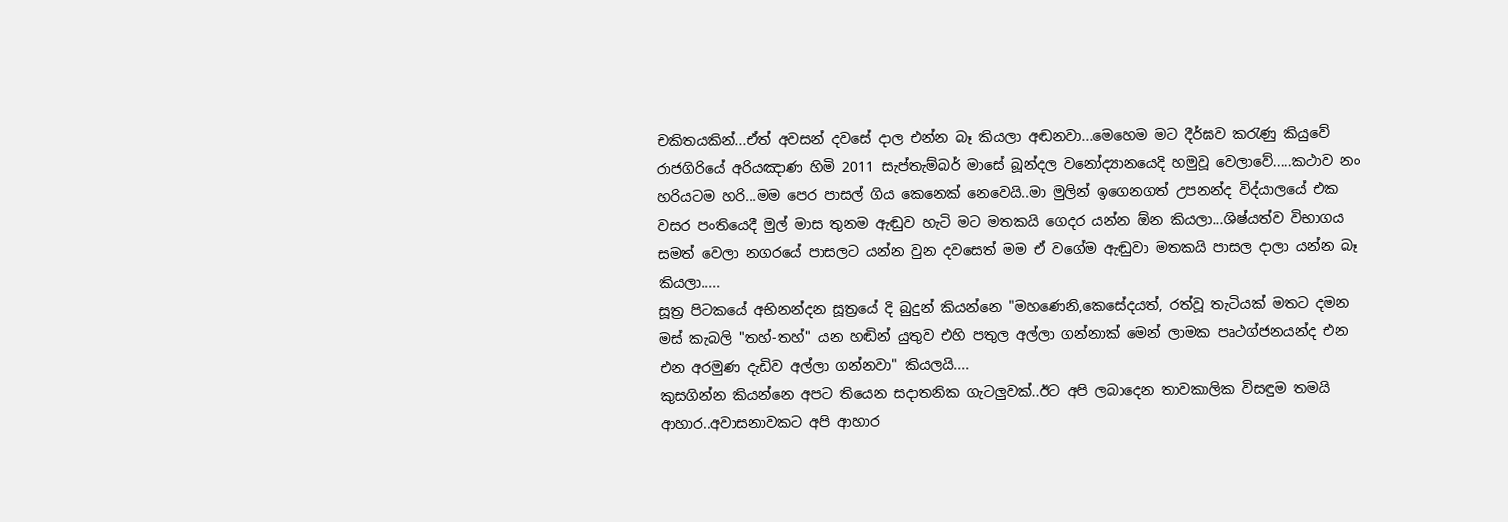චකිතයකින්...ඒත් අවසන් දවසේ දාල එන්න බෑ කියලා අඬනවා...මෙහෙම මට දීර්ඝව කරැණු කියුවේ රාජගිරියේ අරියඤාණ හිමි 2011 සැප්තැම්බර් මාසේ බූන්දල වනෝද්‍යානයෙදි හමුවූ වෙලාවේ.....කථාව නං හරියටම හරි...මම පෙර පාසල් ගිය කෙනෙක් නෙවෙයි..මා මුලින් ඉගෙනගත් උපනන්ද විද්යාලයේ එක වසර පංතියෙදී මුල් මාස තුනම ඇඬුව හැටි මට මතකයි ගෙදර යන්න ඕන කියලා...ශිෂ්යත්ව විභාගය සමත් වෙලා නගරයේ පාසලට යන්න වුන දවසෙත් මම ඒ වගේම ඇඬුවා මතකයි පාසල දාලා යන්න බෑ කියලා.....
සූත්‍ර පිටකයේ අභිනන්දන සූත්‍රයේ දි බුදුන් කියන්නෙ "මහණෙනි,කෙසේදයත්, රත්වූ තැටියක් මතට දමන මස් කැබලි "තහ්-තහ්" යන හඬින් යුතුව එහි පතුල අල්ලා ගන්නාක් මෙන් ලාමක පෘථග්ජනයන්ද එන එන අරමුණ දැඩිව අල්ලා ගන්නවා" කියලයි....
කුසගින්න කියන්නෙ අපට තියෙන සදාතනික ගැටලුවක්..ඊට අපි ලබාදෙන තාවකාලික විසඳුම තමයි ආහාර..අවාසනාවකට අපි ආහාර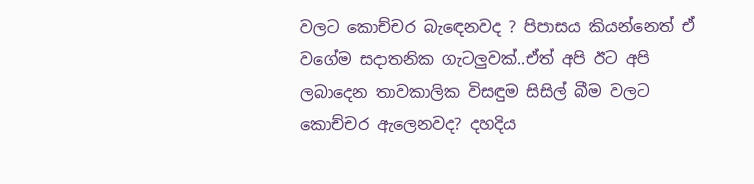වලට කොච්චර බැඳෙනවද ? පිපාසය කියන්නෙත් ඒ වගේම සදාතනික ගැටලුවක්..ඒත් අපි ඊට අපි ලබාදෙන තාවකාලික විසඳුම සිසිල් බීම වලට කොච්චර ඇලෙනවද? දහදිය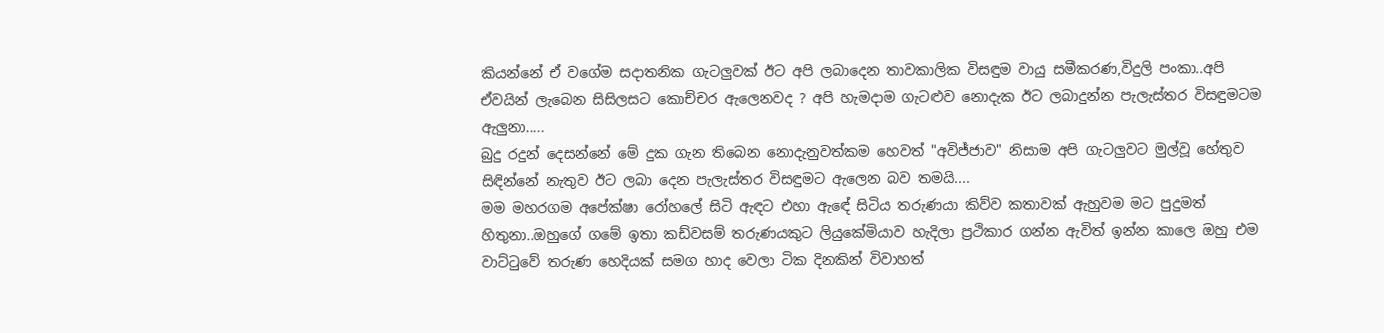කියන්නේ ඒ වගේම සදාතනික ගැටලුවක් ඊට අපි ලබාදෙන තාවකාලික විසඳුම වායු සමීකරණ,විදුලි පංකා..අපි ඒවයින් ලැබෙන සිසිලසට කොච්චර ඇලෙනවද ? අපි හැමදාම ගැටළුව නොදැක ඊට ලබාදුන්න පැලැස්තර විසඳුමටම ඇලුනා.....
බුදු රදුන් දෙසන්නේ මේ දුක ගැන තිබෙන නොදැනුවත්කම හෙවත් "අවිජ්ජාව" නිසාම අපි ගැටලුවට මුල්වූ හේතුව සිඳින්නේ නැතුව ඊට ලබා දෙන පැලැස්තර විසඳුමට ඇලෙන බව තමයි....
මම මහරගම අපේක්ෂා රෝහලේ සිටි ඇඳට එහා ඇඳේ සිටිය තරුණයා කිව්ව කතාවක් ඇහුවම මට පුදුමත් හිතුනා..ඔහුගේ ගමේ ඉතා කඩ්වසම් තරුණයකුට ලියුකේමියාව හැදිලා ප්‍රථිකාර ගන්න ඇවිත් ඉන්න කාලෙ ඔහු එම වාට්ටුවේ තරුණ හෙදියක් සමග හාද වෙලා ටික දිනකින් විවාහත්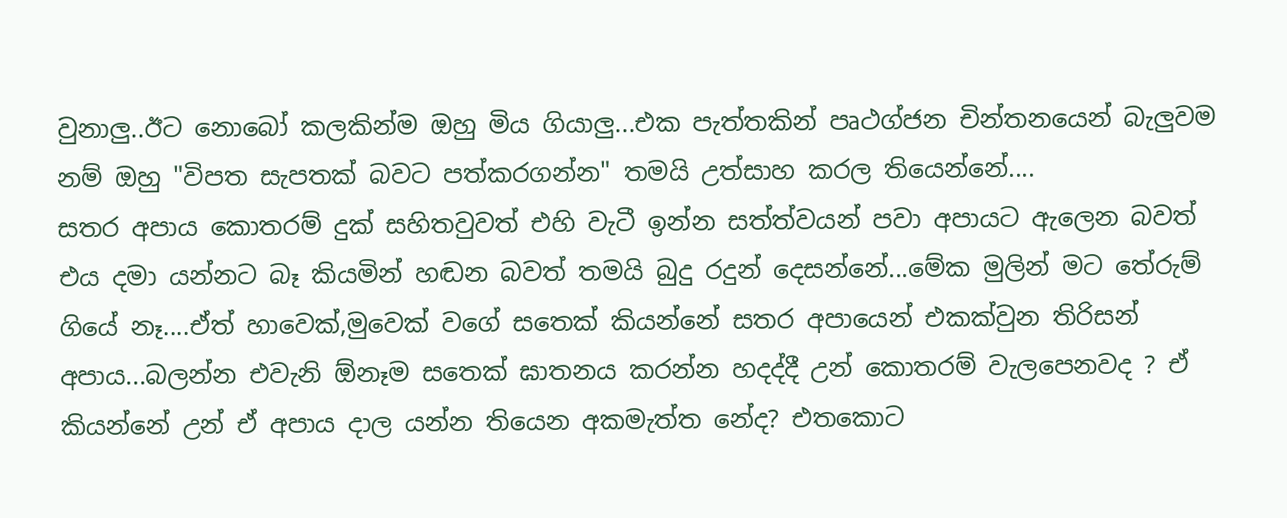වුනාලු..ඊට නොබෝ කලකින්ම ඔහු මිය ගියාලු...එක පැත්තකින් පෘථග්ජන චින්තනයෙන් බැලුවම නම් ඔහු "විපත සැපතක් බවට පත්කරගන්න" තමයි උත්සාහ කරල තියෙන්නේ....
සතර අපාය කොතරම් දුක් සහිතවුවත් එහි වැටී ඉන්න සත්ත්වයන් පවා අපායට ඇලෙන බවත් එය දමා යන්නට බෑ කියමින් හඬන බවත් තමයි බුදු රදුන් දෙසන්නේ...මේක මුලින් මට තේරුම් ගියේ නෑ....ඒත් හාවෙක්,මුවෙක් වගේ සතෙක් කියන්නේ සතර අපායෙන් එකක්වුන තිරිසන් අපාය...බලන්න එවැනි ඕනෑම සතෙක් ඝාතනය කරන්න හදද්දී උන් කොතරම් වැලපෙනවද ? ඒ කියන්නේ උන් ඒ අපාය දාල යන්න තියෙන අකමැත්ත නේද? එතකොට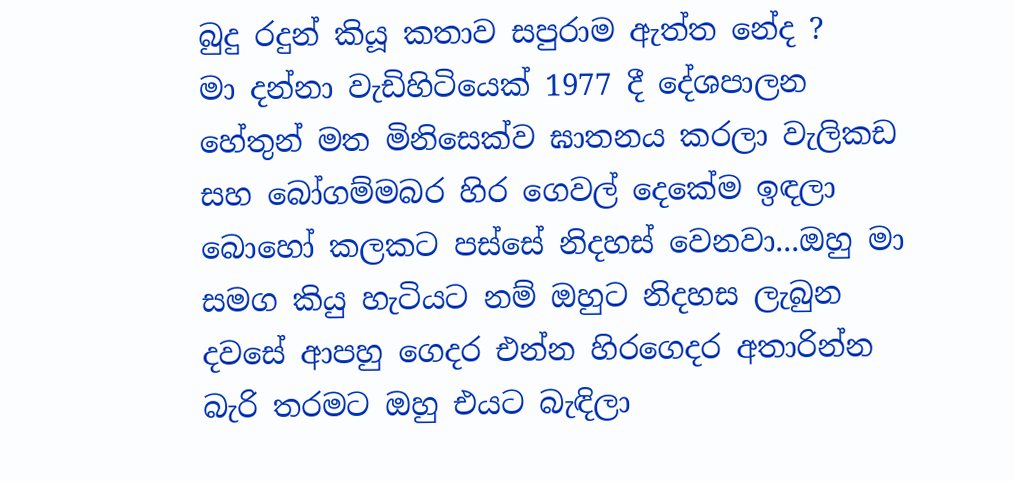බුදු රදුන් කියූ කතාව සපුරාම ඇත්ත නේද ?
මා දන්නා වැඩිහිටියෙක් 1977 දී දේශපාලන හේතුන් මත මිනිසෙක්ව ඝාතනය කරලා වැලිකඩ සහ බෝගම්මබර හිර ගෙවල් දෙකේම ඉඳලා බොහෝ කලකට පස්සේ නිදහස් වෙනවා...ඔහු මා සමග කියු හැටියට නම් ඔහුට නිදහස ලැබුන දවසේ ආපහු ගෙදර එන්න හිරගෙදර අතාරින්න බැරි තරමට ඔහු එයට බැඳිලා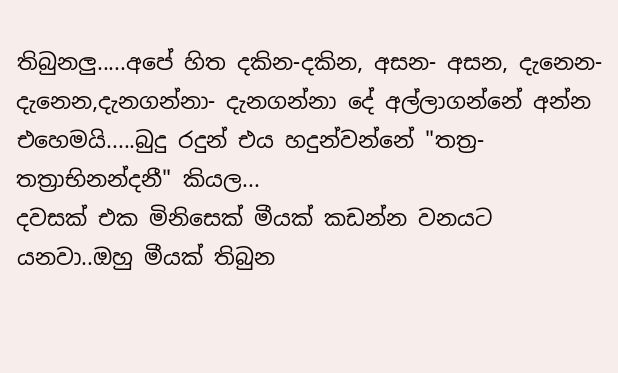තිබුනලු.....අපේ හිත දකින-දකින, අසන- අසන, දැනෙන-දැනෙන,දැනගන්නා- දැනගන්නා දේ අල්ලාගන්නේ අන්න එහෙමයි.....බුදු රදුන් එය හදුන්වන්නේ "තත්‍ර-තත්‍රාභිනන්දනී" කියල...
දවසක් එක මිනිසෙක් මීයක් කඩන්න වනයට යනවා..ඔහු මීයක් තිබුන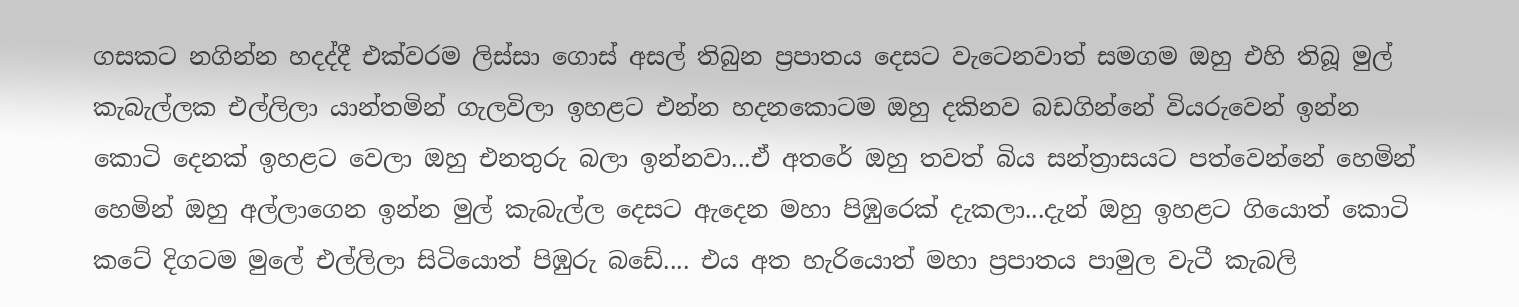ගසකට නගින්න හදද්දී එක්වරම ලිස්සා ගොස් අසල් තිබුන ප්‍රපාතය දෙසට වැටෙනවාත් සමගම ඔහු එහි තිබූ මුල් කැබැල්ලක එල්ලිලා යාන්තමින් ගැලවිලා ඉහළට එන්න හදනකොටම ඔහු දකිනව බඩගින්නේ වියරුවෙන් ඉන්න කොටි දෙනක් ඉහළට වෙලා ඔහු එනතුරු බලා ඉන්නවා...ඒ අතරේ ඔහු තවත් බිය සන්ත්‍රාසයට පත්වෙන්නේ හෙමින් හෙමින් ඔහු අල්ලාගෙන ඉන්න මුල් කැබැල්ල දෙසට ඇදෙන මහා පිඹුරෙක් දැකලා...දැන් ඔහු ඉහළට ගියොත් කොටි කටේ දිගටම මුලේ එල්ලිලා සිටියොත් පිඹුරු බඩේ.... එය අත හැරියොත් මහා ප්‍රපාතය පාමුල වැටී කැබලි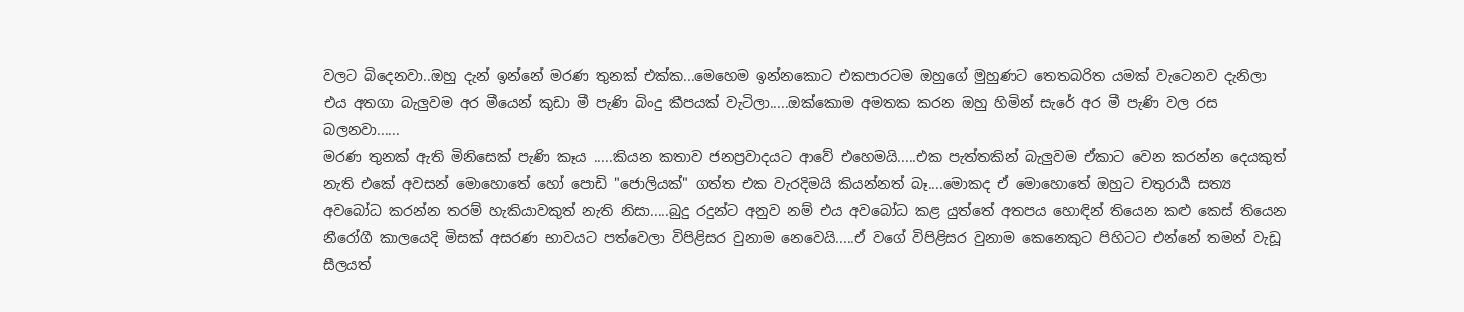වලට බිදෙනවා..ඔහු දැන් ඉන්නේ මරණ තුනක් එක්ක...මෙහෙම ඉන්නකොට එකපාරටම ඔහුගේ මුහුණට තෙතබරිත යමක් වැටෙනව දැනිලා එය අතගා බැලුවම අර මීයෙන් කුඩා මී පැණි බිංදු කීපයක් වැටිලා.....ඔක්කොම අමතක කරන ඔහු හිමින් සැරේ අර මී පැණි වල රස බලනවා......
මරණ තුනක් ඇති මිනිසෙක් පැණි කෑය .....කියන කතාව ජනප්‍රවාදයට ආවේ එහෙමයි.....එක පැත්තකින් බැලුවම ඒකාට වෙන කරන්න දෙයකුත් නැති එකේ අවසන් මොහොතේ හෝ පොඩි "ජොලියක්" ගත්ත එක වැරදිමයි කියන්නත් බෑ....මොකද ඒ මොහොතේ ඔහුට චතුරාර්‍ය සත්‍ය අවබෝධ කරන්න තරම් හැකියාවකුත් නැති නිසා.....බුදු රදුන්ට අනුව නම් එය අවබෝධ කළ යුත්තේ අතපය හොඳින් තියෙන කළු කෙස් තියෙන නීරෝගී කාලයෙදි මිසක් අසරණ භාවයට පත්වෙලා විපිළිසර වුනාම නෙවෙයි.....ඒ වගේ විපිළිසර වුනාම කෙනෙකුට පිහිටට එන්නේ තමන් වැඩූ සීලයත්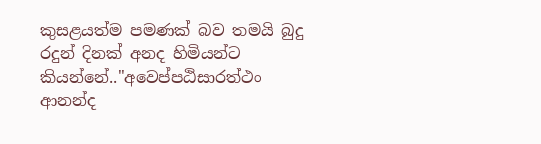කුසළයත්ම පමණක් බව තමයි බුදු රදුන් දිනක් අනද හිමියන්ට කියන්නේ.."අවෙප්පඨිසාරත්ථං ආනන්ද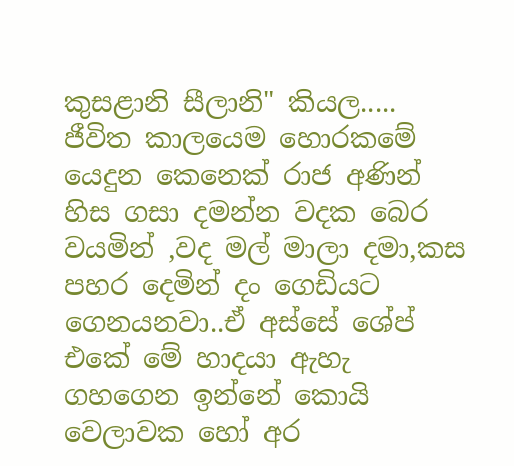කුසළානි සීලානි" කියල.....
ජීවිත කාලයෙම හොරකමේ යෙදුන කෙනෙක් රාජ අණින් හිස ගසා දමන්න වදක බෙර වයමින් ,වද මල් මාලා දමා,කස පහර දෙමින් දං ගෙඩියට ගෙනයනවා..ඒ අස්සේ ශේප් එකේ මේ හාදයා ඇහැ ගහගෙන ඉන්නේ කොයි වෙලාවක හෝ අර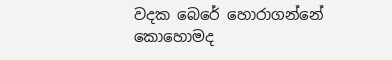වදක බෙරේ හොරාගන්නේ කොහොමද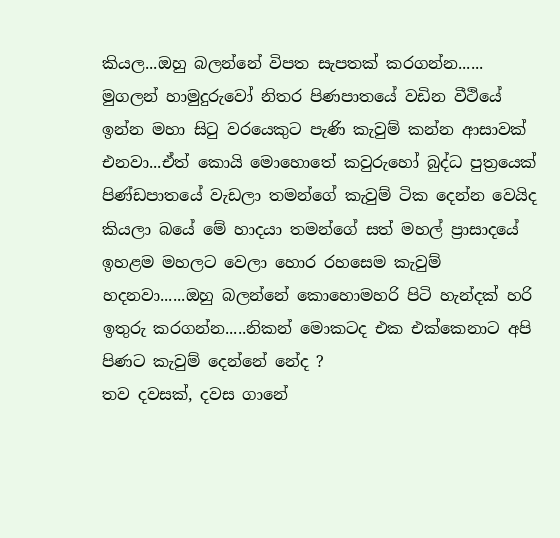කියල...ඔහු බලන්නේ විපත සැපතක් කරගන්න......
මුගලන් හාමුදුරුවෝ නිතර පිණපාතයේ වඩින වීථියේ ඉන්න මහා සිටු වරයෙකුට පැණි කැවුම් කන්න ආසාවක් එනවා...ඒත් කොයි මොහොතේ කවුරුහෝ බුද්ධ පුත්‍රයෙක් පිණ්ඩපාතයේ වැඩලා තමන්ගේ කැවුම් ටික දෙන්න වෙයිද කියලා බයේ මේ හාදයා තමන්ගේ සත් මහල් ප්‍රාසාදයේ ඉහළම මහලට වෙලා හොර රහසෙම කැවුම් හදනවා......ඔහු බලන්නේ කොහොමහරි පිටි හැන්දක් හරි ඉතුරු කරගන්න.....නිකන් මොකටද එක එක්කෙනාට අපි පිණට කැවුම් දෙන්නේ නේද ?
තව දවසක්, දවස ගානේ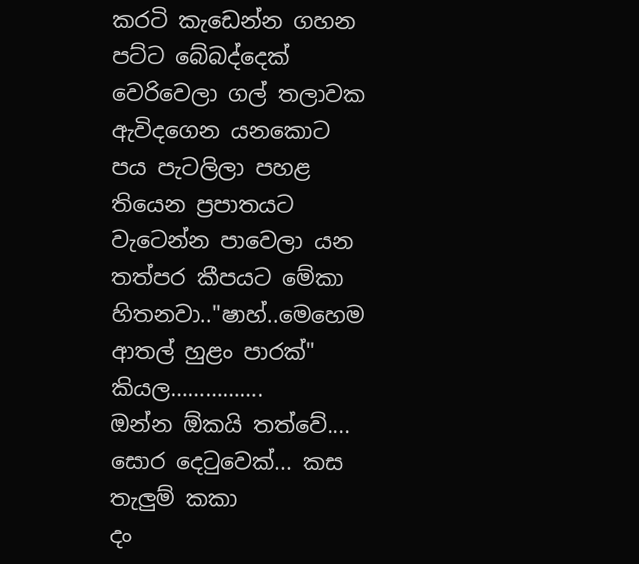කරටි කැඩෙන්න ගහන පට්ට බේබද්දෙක් වෙරිවෙලා ගල් තලාවක ඇවිදගෙන යනකොට පය පැටලිලා පහළ තියෙන ප්‍රපාතයට වැටෙන්න පාවෙලා යන තත්පර කීපයට මේකා හිතනවා.."ෂාහ්..මෙහෙම ආතල් හුළං පාරක්" කියල…………….
ඔන්න ඕකයි තත්වේ....
සොර දෙටුවෙක්... කස තැලුම් කකා
දං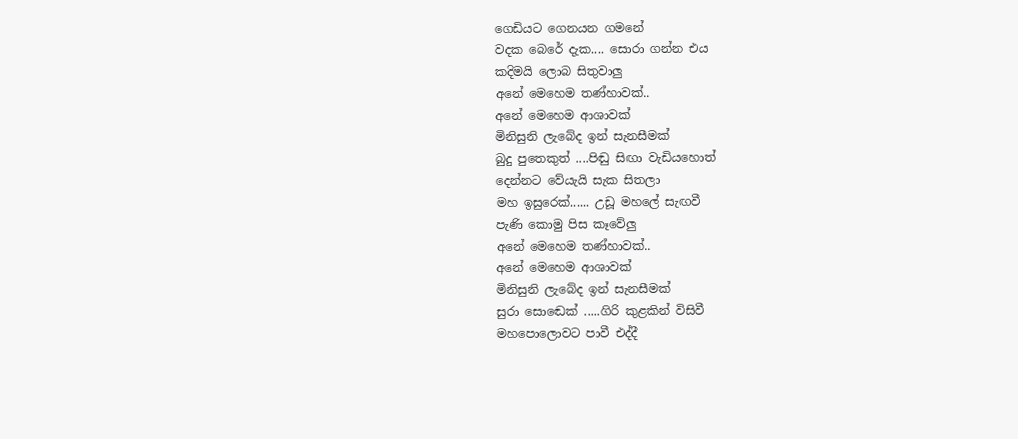ගෙඩියට ගෙනයන ගමනේ
වදක බෙරේ දැක.... සොරා ගන්න එය
කදිමයි ලොබ සිතුවාලු
අනේ මෙහෙම තණ්හාවක්..
අනේ මෙහෙම ආශාවක්
මිනිසුනි ලැබේද ඉන් සැනසීමක්
බුදු පුතෙකුත් ....පිඬු සිඟා වැඩියහොත්
දෙන්නට වේයැයි සැක සිතලා
මහ ඉසුරෙක්...... උඩූ මහලේ සැඟවී
පැණි කොමු පිස කෑවේලු
අනේ මෙහෙම තණ්හාවක්..
අනේ මෙහෙම ආශාවක්
මිනිසුනි ලැබේද ඉන් සැනසීමක්
සුරා සොඬෙක් .....ගිරි කුළකින් විසිවී
මහපොලොවට පාවී එද්දී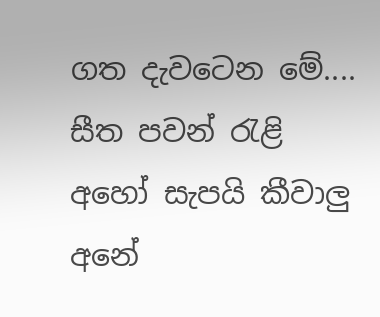ගත දැවටෙන මේ.... සීත පවන් රැළි
අහෝ සැපයි කීවාලු
අනේ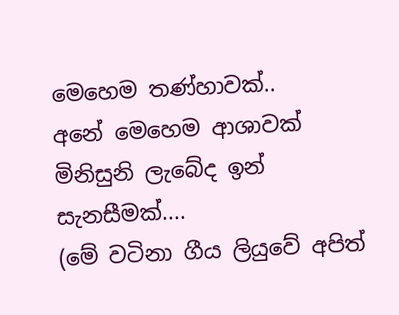මෙහෙම තණ්හාවක්..
අනේ මෙහෙම ආශාවක්
මිනිසුනි ලැබේද ඉන් සැනසීමක්....
(මේ වටිනා ගීය ලියුවේ අපිත්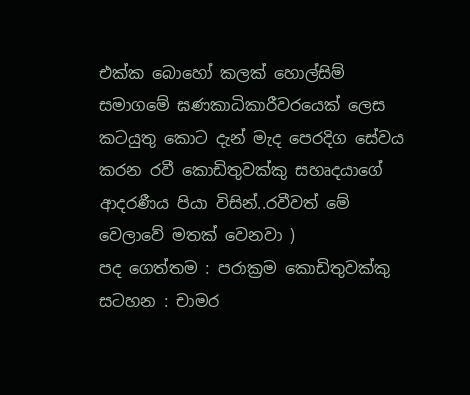එක්ක බොහෝ කලක් හොල්සිම් සමාගමේ ඝණකාධිකාරීවරයෙක් ලෙස කටයුතු කොට දැන් මැද පෙරදිග සේවය කරන රවී කොඩිතුවක්කු සහෘදයාගේ ආදරණීය පියා විසින්..රවීවත් මේ වෙලාවේ මතක් වෙනවා )
පද ගෙත්තම : පරාක්‍රම කොඩිතුවක්කු
සටහන : චාමර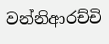වන්නිආරච්චි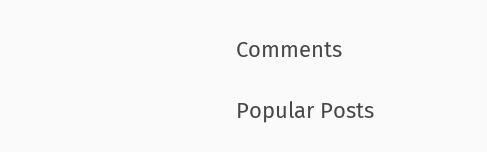Comments

Popular Posts